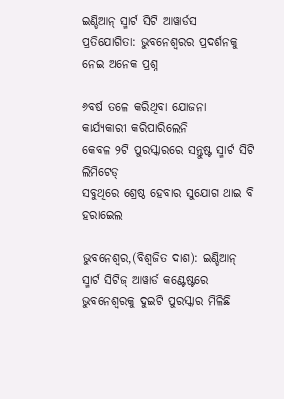ଇଣ୍ଡିଆନ୍ ସ୍ମାର୍ଟ ସିଟି ଆୱାର୍ଡସ ପ୍ରତିଯୋଗିତା: ଭୁବନେଶ୍ବରର ପ୍ରଦର୍ଶନକୁ ନେଇ ଅନେକ ପ୍ରଶ୍ନ

୬ବର୍ଷ ତଳେ କରିଥିବା ଯୋଜନା କାର୍ଯ୍ୟକାରୀ କରିପାରିଲେନି
କେବଳ ୨ଟି ପୁରସ୍କାରରେ ସନ୍ତୁଷ୍ଟ ସ୍ମାର୍ଟ ସିଟି ଲିମିଟେଡ୍‌
ସବୁଥିରେ ଶ୍ରେଷ୍ଠ ହେବାର ସୁଯୋଗ ଥାଇ ବି ହରାଇ‌େଲ

ଭୁବନେଶ୍ବର,(ବିଶ୍ବଜିତ ଦାଶ): ଇଣ୍ଡିଆନ୍ ସ୍ମାର୍ଟ ସିଟିଜ୍ ଆୱାର୍ଡ କଣ୍ଟେଷ୍ଟରେ ଭୁବନେଶ୍ବରକୁ ଦୁଇଟି ପୁରସ୍କାର ମିଳିଛି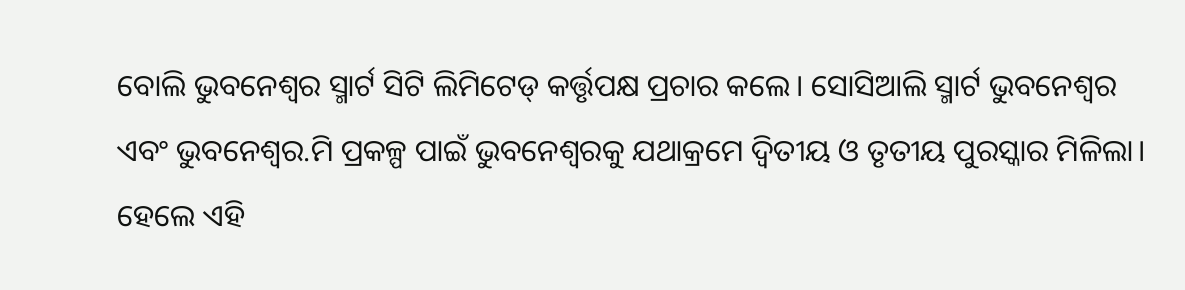ବୋଲି ଭୁବନେଶ୍ବର ସ୍ମାର୍ଟ ସିଟି ଲିମିଟେଡ୍ କର୍ତ୍ତୃପକ୍ଷ ପ୍ରଚାର କଲେ। ସୋସିଆଲି ସ୍ମାର୍ଟ ଭୁବନେଶ୍ବର ଏବଂ ଭୁବନେଶ୍ବର.ମି ପ୍ରକଳ୍ପ ପାଇଁ ଭୁବନେଶ୍ବରକୁ ଯଥାକ୍ରମେ ଦ୍ବିତୀୟ ଓ ତୃତୀୟ ପୁରସ୍କାର ମିଳିଲା। ହେଲେ ଏହି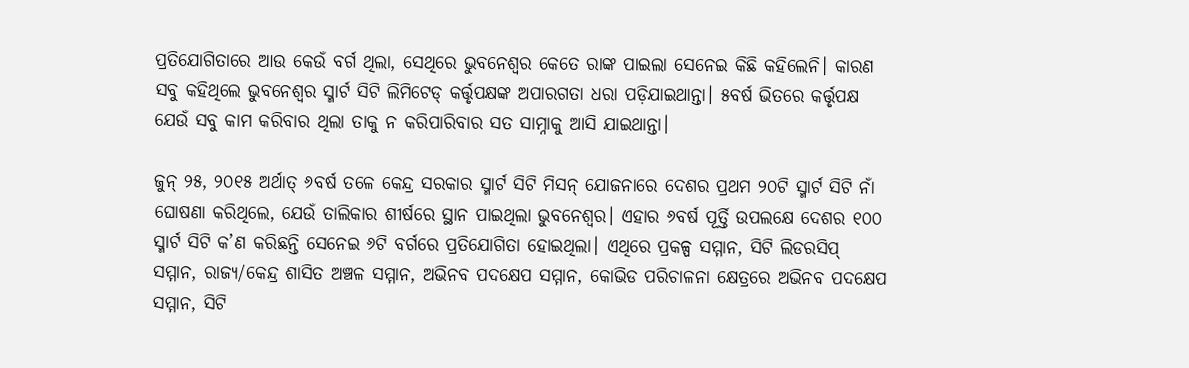ପ୍ରତିଯୋଗିତାରେ ଆଉ କେଉଁ ବର୍ଗ ଥିଲା, ସେଥିରେ ଭୁବନେଶ୍ବର କେତେ ରାଙ୍କ‌ ପାଇଲା ସେନେଇ କିଛି କହିଲେନି। କାରଣ ସବୁ କହିଥିଲେ ଭୁବନେଶ୍ବର ସ୍ମାର୍ଟ ସିଟି ଲିମିଟେଡ୍‌ କର୍ତ୍ତୃପକ୍ଷଙ୍କ ଅପାରଗତା ଧରା ପଡ଼ିଯାଇଥାନ୍ତା। ୫ବର୍ଷ ଭିତରେ କର୍ତ୍ତୃପକ୍ଷ ଯେଉଁ ସବୁ କାମ କରିବାର ଥିଲା ତାକୁ ନ କରିପାରିବାର ସତ ସାମ୍ନାକୁ ଆସି ଯାଇଥାନ୍ତା।

ଜୁନ୍ ୨୫, ୨୦୧୫ ଅର୍ଥାତ୍ ୬ବର୍ଷ ତଳେ କେନ୍ଦ୍ର ସରକାର ସ୍ମାର୍ଟ ସିଟି ମିସନ୍‌ ଯୋଜନାରେ ଦେଶର ପ୍ରଥମ ୨୦ଟି ସ୍ମାର୍ଟ ସିଟି ନାଁ ଘୋଷଣା କରିଥିଲେ, ଯେଉଁ ତାଲିକାର ଶୀର୍ଷରେ ସ୍ଥାନ ପାଇଥିଲା ଭୁବନେଶ୍ବର। ଏହାର ୬ବର୍ଷ ପୂର୍ତ୍ତି ଉପଲକ୍ଷେ ଦେଶର ୧୦୦ ସ୍ମାର୍ଟ ସିଟି କ’ଣ କରିଛନ୍ତି ସେନେଇ ୬ଟି ବର୍ଗରେ ପ୍ରତିଯୋଗିତା ହୋଇଥିଲା। ଏଥିରେ ପ୍ରକଳ୍ପ ସମ୍ମାନ, ସିଟି ଲିଡରସିପ୍ ସମ୍ମାନ, ରାଜ୍ୟ/କେନ୍ଦ୍ର ଶାସିତ ଅଞ୍ଚଳ ସମ୍ମାନ, ଅଭିନବ ପଦକ୍ଷେପ ସମ୍ମାନ, କୋଭିଡ ପରିଚାଳନା କ୍ଷେତ୍ରରେ ଅଭିନବ ପଦକ୍ଷେପ ସମ୍ମାନ, ସିଟି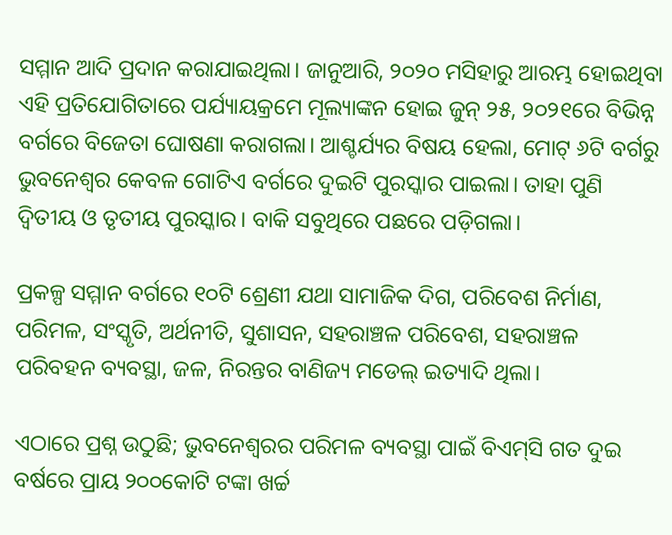ସମ୍ମାନ ଆଦି ପ୍ରଦାନ କରାଯାଇଥିଲା। ଜାନୁଆରି, ୨୦୨୦ ମସିହାରୁ ଆରମ୍ଭ ହୋଇଥିବା ଏହି ପ୍ରତିଯୋଗିତାରେ ପର୍ଯ୍ୟାୟକ୍ରମେ ମୂଲ୍ୟାଙ୍କନ ହୋଇ ଜୁନ୍‌ ୨୫, ୨୦୨୧ରେ ବିଭିନ୍ନ ବର୍ଗରେ ବିଜେତା ଘୋଷଣା କରାଗଲା। ଆଶ୍ଚର୍ଯ୍ୟର ବିଷୟ ହେଲା, ମୋଟ୍ ୬ଟି ବର୍ଗରୁ ଭୁବନେଶ୍ବର କେବଳ ଗୋଟିଏ ବର୍ଗରେ ଦୁଇଟି ପୁରସ୍କାର ପାଇଲା। ତାହା ପୁଣି ଦ୍ବିତୀୟ ଓ ତୃତୀୟ ପୁରସ୍କାର। ବାକି ସବୁଥିରେ ପଛରେ ପଡ଼ିଗଲା।

ପ୍ରକଳ୍ପ ସମ୍ମାନ ବର୍ଗରେ ୧୦ଟି ଶ୍ରେଣୀ ଯଥା ସାମାଜିକ ଦିଗ, ପରିବେଶ ନିର୍ମାଣ, ପରିମଳ, ସଂସ୍କୃତି, ଅର୍ଥନୀତି, ସୁଶାସନ, ସହରାଞ୍ଚଳ ପରିବେଶ, ସହରାଞ୍ଚଳ ପରିବହନ ବ୍ୟବସ୍ଥା, ଜଳ, ନିରନ୍ତର ବାଣିଜ୍ୟ ମଡେଲ୍‌ ଇତ୍ୟାଦି ଥିଲା।

ଏଠାରେ ପ୍ରଶ୍ନ ଉଠୁଛି; ଭୁବନେଶ୍ବରର ପରିମଳ ବ୍ୟବସ୍ଥା ପାଇଁ ବିଏମ୍‌ସି ଗତ ଦୁଇ ବର୍ଷରେ ପ୍ରାୟ ୨୦୦କୋଟି ଟଙ୍କା ଖର୍ଚ୍ଚ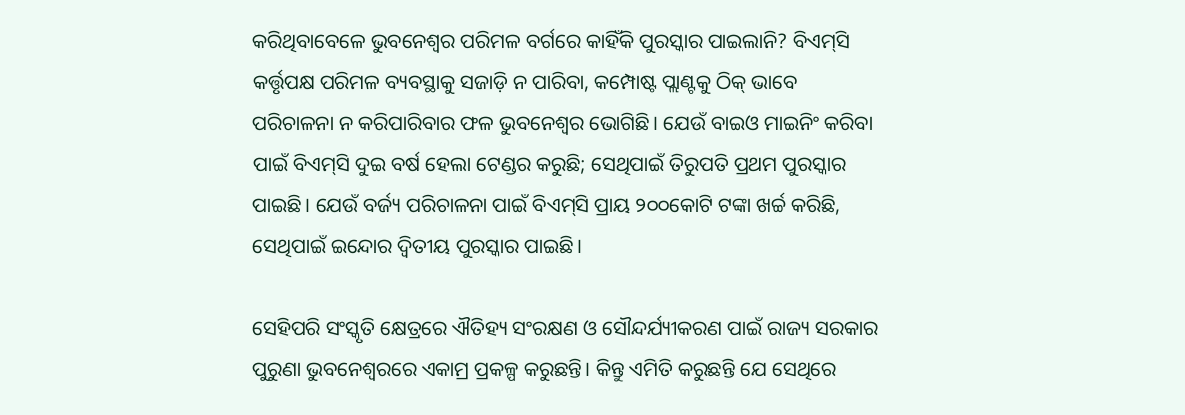କରିଥିବାବେଳେ ଭୁବନେଶ୍ବର ପରିମଳ ବର୍ଗରେ କାହିଁକି ପୁରସ୍କାର ପାଇଲାନି? ବିଏମ୍‌ସି କର୍ତ୍ତୃପକ୍ଷ ପରିମଳ ବ୍ୟବସ୍ଥାକୁ ସଜାଡ଼ି ନ ପାରିବା, କମ୍ପୋଷ୍ଟ ପ୍ଲାଣ୍ଟକୁ ଠିକ୍ ଭାବେ ପରିଚାଳନା ନ କରିପାରିବାର ଫଳ ଭୁବନେଶ୍ବର ଭୋଗିଛି। ଯେଉଁ ବାଇଓ ମାଇନିଂ କରିବା ପାଇଁ ବିଏମ୍‌ସି ଦୁଇ ବର୍ଷ ହେଲା ଟେଣ୍ଡର କରୁଛି; ସେଥିପାଇଁ ତିରୁପତି ପ୍ରଥମ ପୁରସ୍କାର ପାଇଛି। ଯେଉଁ ବର୍ଜ୍ୟ ପରିଚାଳନା ପାଇଁ ବିଏମ୍‌ସି ପ୍ରାୟ ୨୦୦କୋଟି ଟଙ୍କା ଖର୍ଚ୍ଚ କରିଛି, ସେଥିପାଇଁ ଇନ୍ଦୋର ଦ୍ବିତୀୟ ପୁରସ୍କାର ପାଇଛି।

ସେହିପରି ସଂସ୍କୃତି କ୍ଷେତ୍ରରେ ଐତିହ୍ୟ ସଂରକ୍ଷଣ ଓ ସୌନ୍ଦର୍ଯ୍ୟୀକରଣ ପାଇଁ ରାଜ୍ୟ ସରକାର ପୁରୁଣା ଭୁବନେଶ୍ବରରେ ଏକାମ୍ର ପ୍ରକଳ୍ପ କରୁଛନ୍ତି। କିନ୍ତୁ ଏମିତି କରୁଛନ୍ତି ଯେ ସେଥିରେ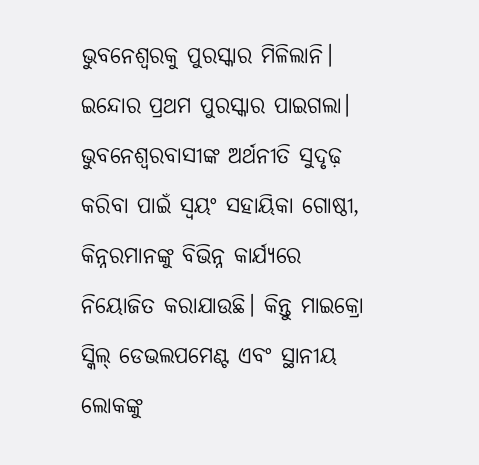ଭୁବନେଶ୍ବରକୁ ପୁରସ୍କାର ମିଳିଲାନି। ଇନ୍ଦୋର ପ୍ରଥମ ପୁରସ୍କାର ପାଇଗଲା। ଭୁବନେଶ୍ବରବାସୀଙ୍କ ଅର୍ଥନୀତି ସୁଦୃଢ଼ କରିବା ପାଇଁ ସ୍ବୟଂ ସହାୟିକା ଗୋଷ୍ଠୀ, କିନ୍ନରମାନଙ୍କୁ ବିଭିନ୍ନ କାର୍ଯ୍ୟରେ ନିୟୋଜିତ କରାଯାଉଛି। କିନ୍ତୁ ମାଇକ୍ରୋ ସ୍କିଲ୍‌ ଡେଭଲପମେଣ୍ଟ ଏବଂ ସ୍ଥାନୀୟ ଲୋକଙ୍କୁ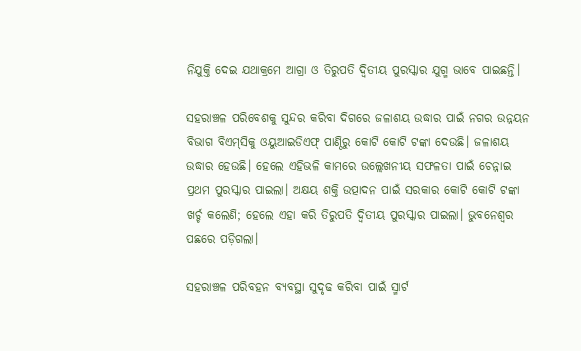ନିଯୁକ୍ତି ଦେଇ ଯଥାକ୍ରମେ ଆଗ୍ରା ଓ ତିରୁପତି ଦ୍ବିତୀୟ ପୁରସ୍କାର ଯୁଗ୍ମ ଭାବେ ପାଇଛନ୍ତି।

ସହରାଞ୍ଚଳ ପରିବେଶକୁ ସୁନ୍ଦର କରିବା ଦିଗରେ ଜଳାଶୟ ଉଦ୍ଧାର ପାଇଁ ନଗର ଉନ୍ନୟନ ବିଭାଗ ବିଏମ୍‌ସିକୁ ଓୟୁଆଇଡିଏଫ୍‌ ପାଣ୍ଠିରୁ କୋଟି କୋଟି ଟଙ୍କା ଦେଉଛି। ଜଳାଶୟ ଉଦ୍ଧାର ହେଉଛି। ହେଲେ ଏହିଭଳି କାମରେ ଉଲ୍ଲେଖନୀୟ ସଫଳତା ପାଇଁ ଚେନ୍ନାଇ ପ୍ରଥମ ପୁରସ୍କାର ପାଇଲା। ଅକ୍ଷୟ ଶକ୍ତି ଉତ୍ପାଦନ ପାଇଁ ସରକାର କୋଟି କୋଟି ଟଙ୍କା ଖର୍ଚ୍ଚ କଲେଣି; ହେଲେ ଏହା କରି ତିରୁପତି ଦ୍ବିତୀୟ ପୁରସ୍କାର ପାଇଲା। ଭୁବନେଶ୍ବର ପଛରେ ପଡ଼ିଗଲା।

ସହରାଞ୍ଚଳ ପରିବହନ ବ୍ୟବସ୍ଥା ସୁଦୃଢ କରିବା ପାଇଁ ସ୍ମାର୍ଟ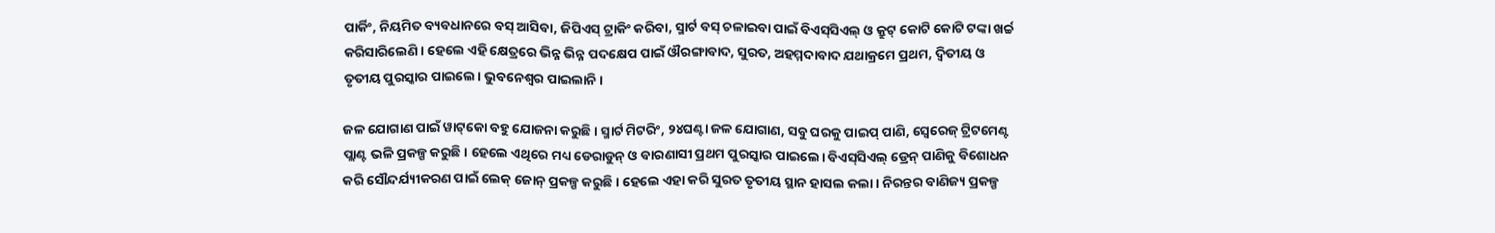ପାର୍କିଂ, ନିୟମିତ ବ୍ୟବଧାନରେ ବସ୍‌ ଆସିବା, ଜିପିଏସ୍‌ ଟ୍ରାକିଂ କରିବା, ସ୍ମାର୍ଟ ବସ୍ ଚଳାଇବା ପାଇଁ ବିଏସ୍‌ସିଏଲ୍‌ ଓ କ୍ରୁଟ୍‌ କୋଟି କୋଟି ଟଙ୍କା ଖର୍ଚ୍ଚ କରିସାରିଲେଣି। ହେଲେ ଏହି କ୍ଷେତ୍ରରେ ଭିନ୍ନ ଭିନ୍ନ ପଦକ୍ଷେପ ପାଇଁ ଔରଙ୍ଗାବାଦ, ସୁରତ, ଅହମ୍ମଦାବାଦ ଯଥାକ୍ରମେ ପ୍ରଥମ, ଦ୍ବିତୀୟ ଓ ତୃତୀୟ ପୁରସ୍କାର ପାଇଲେ। ଭୁବନେଶ୍ବର ପାଇଲାନି।

ଜଳ ଯୋଗାଣ ପାଇଁ ୱାଟ୍‌କୋ ବହୁ ଯୋଜନା କରୁଛି। ସ୍ମାର୍ଟ ମିଟରିଂ, ୨୪ଘଣ୍ଟା ଜଳ ଯୋଗାଣ, ସବୁ ଘରକୁ ପାଇପ୍ ପାଣି, ସ୍ବେରେଜ୍ ଟ୍ରିଟମେଣ୍ଟ ପ୍ଲାଣ୍ଟ ଭଳି ପ୍ରକଳ୍ପ କରୁଛି। ହେଲେ ଏଥିରେ ମଧ୍ୟ ଡେରାଡୁନ୍ ଓ ବାରଣାସୀ ପ୍ରଥମ ପୁରସ୍କାର ପାଇଲେ। ବିଏସ୍‌ସିଏଲ୍‌ ଡ୍ରେନ୍ ପାଣିକୁ ବିଶୋଧନ କରି ସୌନ୍ଦର୍ଯ୍ୟୀକରଣ ପାଇଁ ଲେକ୍ ଜୋନ୍ ପ୍ରକଳ୍ପ କରୁଛି। ହେଲେ ଏହା କରି ସୁରତ ତୃତୀୟ ସ୍ଥାନ ହାସଲ କଲା। ନିରନ୍ତର ବାଣିଜ୍ୟ ପ୍ରକଳ୍ପ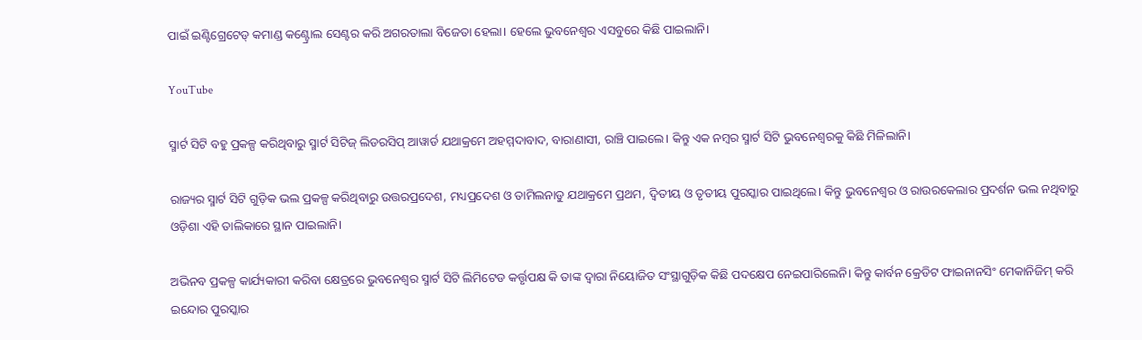ପାଇଁ ଇଣ୍ଟିଗ୍ରେଟେଡ୍ କମାଣ୍ଡ କଣ୍ଟ୍ରୋଲ ସେଣ୍ଟର କରି ଅଗରତାଲା ବିଜେତା ହେଲା। ହେଲେ ଭୁବନେଶ୍ବର ଏସବୁରେ କିଛି ପାଇଲାନି।

YouTube

ସ୍ମାର୍ଟ ସିଟି ବହୁ ପ୍ରକଳ୍ପ କରିଥିବାରୁ ସ୍ମାର୍ଟ ସିଟିଜ୍ ଲିଡରସିପ୍ ଆୱାର୍ଡ ଯଥାକ୍ରମେ ଅହମ୍ମଦାବାଦ, ବାରାଣାସୀ, ରାଞ୍ଚି ପାଇଲେ। କିନ୍ତୁ ଏକ ନମ୍ବର ସ୍ମାର୍ଟ ସିଟି ଭୁବନେଶ୍ବରକୁ କିଛି ମିଳିଲାନି।

ରାଜ୍ୟର ସ୍ମାର୍ଟ ସିଟି ଗୁଡ଼ିକ ଭଲ ପ୍ରକଳ୍ପ କରିଥିବାରୁ ଉତ୍ତରପ୍ରଦେଶ, ମଧ୍ୟପ୍ରଦେଶ ଓ ତାମିଲନାଡୁ ଯଥାକ୍ରମେ ପ୍ରଥମ, ଦ୍ବିତୀୟ ଓ ତୃତୀୟ ପୁରସ୍କାର ପାଇଥିଲେ। କିନ୍ତୁ ଭୁବନେଶ୍ବର ଓ ରାଉରକେଲାର ପ୍ରଦର୍ଶନ ଭଲ ନଥିବାରୁ ଓଡ଼ିଶା ଏହି ତାଲିକାରେ ସ୍ଥାନ ପାଇଲାନି।

ଅଭିନବ ପ୍ରକଳ୍ପ କାର୍ଯ୍ୟକାରୀ କରିବା କ୍ଷେତ୍ରରେ ଭୁବନେଶ୍ବର ସ୍ମାର୍ଟ ସିଟି ଲିମିଟେଡ କର୍ତ୍ତୃପକ୍ଷ କି ତାଙ୍କ ଦ୍ବାରା ନିୟୋଜିତ ସଂସ୍ଥାଗୁଡ଼ିକ କିଛି ପଦକ୍ଷେପ ନେଇପାରିଲେନି। କିନ୍ତୁ କାର୍ବନ କ୍ରେଡିଟ ଫାଇନାନସିଂ ମେକାନିଜିମ୍ କରି ଇନ୍ଦୋର ପୁରସ୍କାର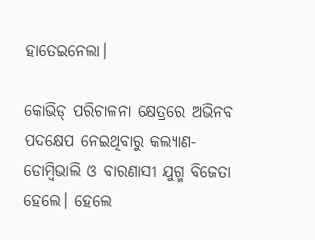ହାତେଇନେଲା।

କୋଭିଡ୍ ପରିଚାଳନା କ୍ଷେତ୍ରରେ ଅଭିନବ ପଦକ୍ଷେପ ନେଇଥିବାରୁ କଲ୍ୟାଣ-ଡୋମ୍ବିଭାଲି ଓ ବାରଣାସୀ ଯୁଗ୍ମ ବିଜେତା ହେଲେ। ହେଲେ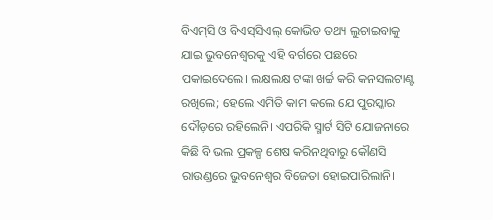ବିଏମ୍‌ସି ଓ ବିଏସ୍‌ସିଏଲ୍‌ କୋଭିଡ ତଥ୍ୟ ଲୁଚାଇବାକୁ ଯାଇ ଭୁବନେଶ୍ବରକୁ ଏହି ବର୍ଗରେ ପଛରେ ପକାଇଦେଲେ। ଲକ୍ଷଲକ୍ଷ ଟଙ୍କା ଖର୍ଚ୍ଚ କରି କନସଲଟାଣ୍ଟ ରଖିଲେ; ହେଲେ ଏମିତି କାମ କଲେ ଯେ ପୁରସ୍କାର ଦୌଡ଼ରେ ରହିଲେନି। ଏପରିକି ସ୍ମାର୍ଟ ସିଟି ଯୋଜନାରେ କିଛି ବି ଭଲ ପ୍ରକଳ୍ପ ଶେଷ କରିନଥିବାରୁ କୌଣସି ରାଉଣ୍ଡରେ ଭୁବନେଶ୍ବର ବିଜେତା ହୋଇପାରିଲାନି।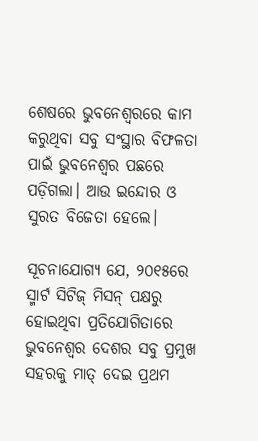ଶେଷରେ ଭୁବନେଶ୍ବରରେ କାମ କରୁଥିବା ସବୁ ସଂସ୍ଥାର ବିଫଳତା ପାଇଁ ଭୁବନେଶ୍ବର ପଛରେ ପଡ଼ିଗଲା। ଆଉ ଇନ୍ଦୋର ଓ ସୁରତ ବିଜେତା ହେଲେ।

ସୂଚନାଯୋଗ୍ୟ ଯେ, ୨୦୧୫ରେ ସ୍ମାର୍ଟ ସିଟିଜ୍ ମିସନ୍ ପକ୍ଷରୁ ହୋଇଥିବା ପ୍ରତିଯୋଗିତାରେ ଭୁବନେଶ୍ବର ଦେଶର ସବୁ ପ୍ରମୁଖ ସହରକୁ ମାତ୍‌ ଦେଇ ପ୍ରଥମ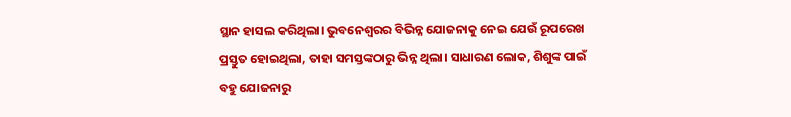ସ୍ଥାନ ହାସଲ କରିଥିଲା। ଭୁବନେଶ୍ବରର ବିଭିନ୍ନ ଯୋଜନାକୁ ନେଇ ଯେଉଁ ରୂପରେଖ ପ୍ରସ୍ତୁତ ହୋଇଥିଲା, ତାହା ସମସ୍ତଙ୍କଠାରୁ ଭିନ୍ନ ଥିଲା। ସାଧାରଣ ଲୋକ, ଶିଶୁଙ୍କ ପାଇଁ ବହୁ ଯୋଜନାରୁ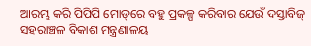ଆରମ୍ଭ କରି ପିପିପି ମୋଡ୍‌ରେ ବହୁ ପ୍ରକଳ୍ପ କରିବାର ଯେଉଁ ଦସ୍ତାବିଜ୍ ସହରାଞ୍ଚଳ ବିକାଶ ମନ୍ତ୍ରଣାଳୟ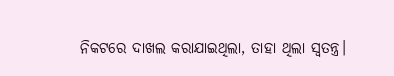ନିକଟରେ ଦାଖଲ କରାଯାଇଥିଲା, ତାହା ଥିଲା ସ୍ବତନ୍ତ୍ର।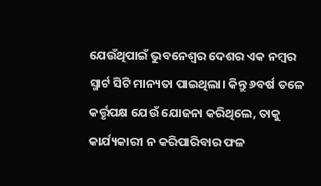ଯେଉଁଥିପାଇଁ ଭୁବନେଶ୍ବର ଦେଶର ଏକ ନମ୍ବର ସ୍ମାର୍ଟ ସିଟି ମାନ୍ୟତା ପାଇଥିଲା। କିନ୍ତୁ ୬ବର୍ଷ ତଳେ କର୍ତ୍ତୃପକ୍ଷ ଯେଉଁ ଯୋଜନା କରିଥିଲେ, ତାକୁ କାର୍ଯ୍ୟକାରୀ ନ କରିପାରିବାର ଫଳ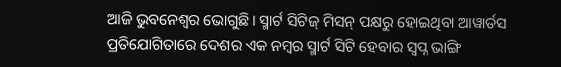ଆଜି ଭୁବନେଶ୍ବର ଭୋଗୁଛି। ସ୍ମାର୍ଟ ସିଟିଜ୍ ମିସନ୍ ପକ୍ଷରୁ ହୋଇଥିବା ଆୱାର୍ଡସ ପ୍ରତିଯୋଗିତାରେ ଦେଶର ଏକ ନମ୍ବର ସ୍ମାର୍ଟ ସିଟି ହେବାର ସ୍ବପ୍ନ ଭାଙ୍ଗି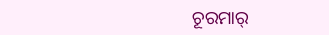ଚୂରମାର୍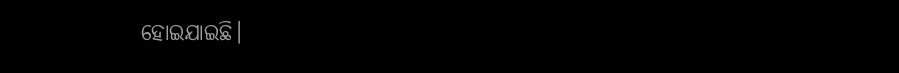ହୋଇଯାଇଛି।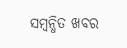ସମ୍ବନ୍ଧିତ ଖବର